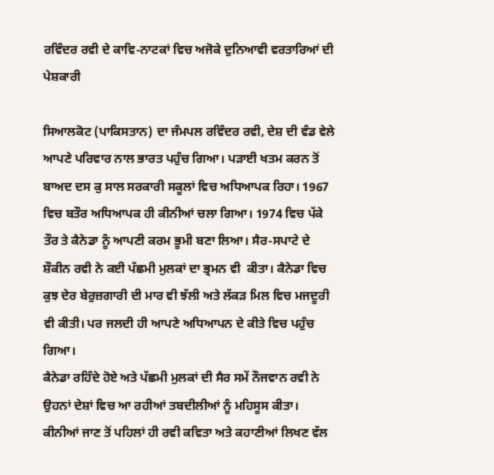ਰਵਿੰਦਰ ਰਵੀ ਦੇ ਕਾਵਿ-ਨਾਟਕਾਂ ਵਿਚ ਅਜੋਕੇ ਦੁਨਿਆਵੀ ਵਰਤਾਰਿਆਂ ਦੀ ਪੇਸ਼ਕਾਰੀ

ਸਿਆਲਕੋਟ (ਪਾਕਿਸਤਾਨ) ਦਾ ਜੰਮਪਲ ਰਵਿੰਦਰ ਰਵੀ, ਦੇਸ਼ ਦੀ ਵੰਡ ਵੇਲੇ ਆਪਣੇ ਪਰਿਵਾਰ ਨਾਲ ਭਾਰਤ ਪਹੁੰਚ ਗਿਆ। ਪੜਾਈ ਖਤਮ ਕਰਨ ਤੋਂ ਬਾਅਦ ਦਸ ਕੁ ਸਾਲ ਸਰਕਾਰੀ ਸਕੂਲਾਂ ਵਿਚ ਅਧਿਆਪਕ ਰਿਹਾ। 1967 ਵਿਚ ਬਤੌਰ ਅਧਿਆਪਕ ਹੀ ਕੀਨੀਆਂ ਚਲਾ ਗਿਆ। 1974 ਵਿਚ ਪੱਕੇ ਤੌਰ ਤੇ ਕੈਨੇਡਾ ਨੂੰ ਆਪਣੀ ਕਰਮ ਭੂਮੀ ਬਣਾ ਲਿਆ। ਸੈਰ-ਸਪਾਟੇ ਦੇ ਸ਼ੌਕੀਨ ਰਵੀ ਨੇ ਕਈ ਪੱਛਮੀ ਮੁਲਕਾਂ ਦਾ ਭ੍ਰਮਨ ਵੀ  ਕੀਤਾ। ਕੈਨੇਡਾ ਵਿਚ ਕੁਝ ਦੇਰ ਬੇਰੁਜ਼ਗਾਰੀ ਦੀ ਮਾਰ ਵੀ ਝੱਲੀ ਅਤੇ ਲੱਕੜ ਮਿਲ ਵਿਚ ਮਜਦੂਰੀ ਵੀ ਕੀਤੀ। ਪਰ ਜਲਦੀ ਹੀ ਆਪਣੇ ਅਧਿਆਪਨ ਦੇ ਕੀਤੇ ਵਿਚ ਪਹੁੰਚ ਗਿਆ।
ਕੈਨੇਡਾ ਰਹਿੰਦੇ ਹੋਏ ਅਤੇ ਪੱਛਮੀ ਮੁਲਕਾਂ ਦੀ ਸੈਰ ਸਮੇਂ ਨੌਜਵਾਨ ਰਵੀ ਨੇ ਉਹਨਾਂ ਦੇਸ਼ਾਂ ਵਿਚ ਆ ਰਹੀਆਂ ਤਬਦੀਲੀਆਂ ਨੂੰ ਮਹਿਸੂਸ ਕੀਤਾ। ਕੀਨੀਆਂ ਜਾਣ ਤੋਂ ਪਹਿਲਾਂ ਹੀ ਰਵੀ ਕਵਿਤਾ ਅਤੇ ਕਹਾਣੀਆਂ ਲਿਖਣ ਵੱਲ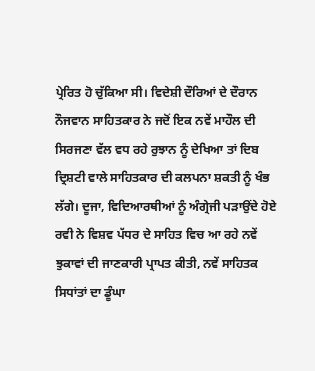ਪ੍ਰੇਰਿਤ ਹੋ ਚੁੱਕਿਆ ਸੀ। ਵਿਦੇਸ਼ੀ ਦੌਰਿਆਂ ਦੇ ਦੌਰਾਨ ਨੌਜਵਾਨ ਸਾਹਿਤਕਾਰ ਨੇ ਜਦੋਂ ਇਕ ਨਵੇਂ ਮਾਹੌਲ ਦੀ ਸਿਰਜਣਾ ਵੱਲ ਵਧ ਰਹੇ ਰੁਝਾਨ ਨੂੰ ਦੇਖਿਆ ਤਾਂ ਦਿਬ ਦ੍ਰਿਸ਼ਟੀ ਵਾਲੇ ਸਾਹਿਤਕਾਰ ਦੀ ਕਲਪਨਾ ਸ਼ਕਤੀ ਨੂੰ ਖੰਭ ਲੱਗੇ। ਦੂਜਾ, ਵਿਦਿਆਰਥੀਆਂ ਨੂੰ ਅੰਗ੍ਰੇਜੀ ਪੜਾਉਂਦੇ ਹੋਏ ਰਵੀ ਨੇ ਵਿਸ਼ਵ ਪੱਧਰ ਦੇ ਸਾਹਿਤ ਵਿਚ ਆ ਰਹੇ ਨਵੇਂ ਝੁਕਾਵਾਂ ਦੀ ਜਾਣਕਾਰੀ ਪ੍ਰਾਪਤ ਕੀਤੀ, ਨਵੇਂ ਸਾਹਿਤਕ ਸਿਧਾਂਤਾਂ ਦਾ ਡੂੰਘਾ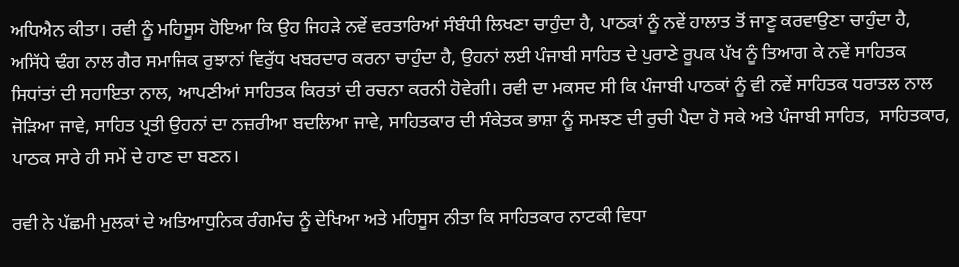ਅਧਿਐਨ ਕੀਤਾ। ਰਵੀ ਨੂੰ ਮਹਿਸੂਸ ਹੋਇਆ ਕਿ ਉਹ ਜਿਹੜੇ ਨਵੇਂ ਵਰਤਾਰਿਆਂ ਸੰਬੰਧੀ ਲਿਖਣਾ ਚਾਹੁੰਦਾ ਹੈ, ਪਾਠਕਾਂ ਨੂੰ ਨਵੇਂ ਹਾਲਾਤ ਤੋਂ ਜਾਣੂ ਕਰਵਾਉਣਾ ਚਾਹੁੰਦਾ ਹੈ, ਅਸਿੱਧੇ ਢੰਗ ਨਾਲ ਗੈਰ ਸਮਾਜਿਕ ਰੁਝਾਨਾਂ ਵਿਰੁੱਧ ਖਬਰਦਾਰ ਕਰਨਾ ਚਾਹੁੰਦਾ ਹੈ, ਉਹਨਾਂ ਲਈ ਪੰਜਾਬੀ ਸਾਹਿਤ ਦੇ ਪੁਰਾਣੇ ਰੂਪਕ ਪੱਖ ਨੂੰ ਤਿਆਗ ਕੇ ਨਵੇਂ ਸਾਹਿਤਕ ਸਿਧਾਂਤਾਂ ਦੀ ਸਹਾਇਤਾ ਨਾਲ, ਆਪਣੀਆਂ ਸਾਹਿਤਕ ਕਿਰਤਾਂ ਦੀ ਰਚਨਾ ਕਰਨੀ ਹੋਵੇਗੀ। ਰਵੀ ਦਾ ਮਕਸਦ ਸੀ ਕਿ ਪੰਜਾਬੀ ਪਾਠਕਾਂ ਨੂੰ ਵੀ ਨਵੇਂ ਸਾਹਿਤਕ ਧਰਾਤਲ ਨਾਲ ਜੋੜਿਆ ਜਾਵੇ, ਸਾਹਿਤ ਪ੍ਰਤੀ ਉਹਨਾਂ ਦਾ ਨਜ਼ਰੀਆ ਬਦਲਿਆ ਜਾਵੇ, ਸਾਹਿਤਕਾਰ ਦੀ ਸੰਕੇਤਕ ਭਾਸ਼ਾ ਨੂੰ ਸਮਝਣ ਦੀ ਰੁਚੀ ਪੈਦਾ ਹੋ ਸਕੇ ਅਤੇ ਪੰਜਾਬੀ ਸਾਹਿਤ,  ਸਾਹਿਤਕਾਰ, ਪਾਠਕ ਸਾਰੇ ਹੀ ਸਮੇਂ ਦੇ ਹਾਣ ਦਾ ਬਣਨ।

ਰਵੀ ਨੇ ਪੱਛਮੀ ਮੁਲਕਾਂ ਦੇ ਅਤਿਆਧੁਨਿਕ ਰੰਗਮੰਚ ਨੂੰ ਦੇਖਿਆ ਅਤੇ ਮਹਿਸੂਸ ਨੀਤਾ ਕਿ ਸਾਹਿਤਕਾਰ ਨਾਟਕੀ ਵਿਧਾ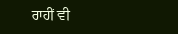ਰਾਹੀਂ ਵੀ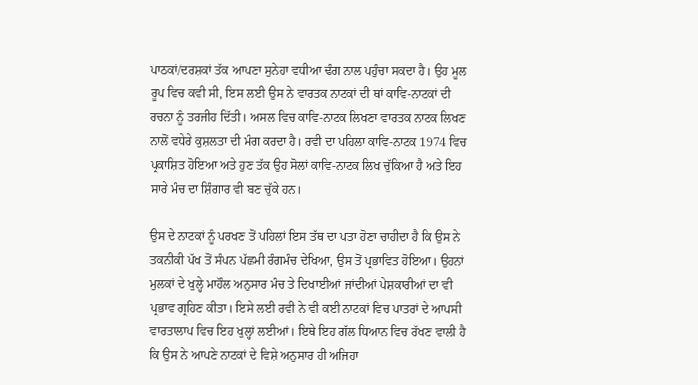ਪਾਠਕਾਂ/ਦਰਸ਼ਕਾਂ ਤੱਕ ਆਪਣਾ ਸੁਨੇਹਾ ਵਧੀਆ ਢੰਗ ਨਾਲ ਪਹੁੰਚਾ ਸਕਦਾ ਹੈ। ਉਹ ਮੂਲ ਰੂਪ ਵਿਚ ਕਵੀ ਸੀ, ਇਸ ਲਈ ਉਸ ਨੇ ਵਾਰਤਕ ਨਾਟਕਾਂ ਦੀ ਥਾਂ ਕਾਵਿ-ਨਾਟਕਾਂ ਦੀ ਰਚਨਾ ਨੂੰ ਤਰਜੀਹ ਦਿੱਤੀ। ਅਸਲ ਵਿਚ ਕਾਵਿ-ਨਾਟਕ ਲਿਖਣਾ ਵਾਰਤਕ ਨਾਟਕ ਲਿਖਣ ਨਾਲੋਂ ਵਧੇਰੇ ਕੁਸ਼ਲਤਾ ਦੀ ਮੰਗ ਕਰਦਾ ਹੈ। ਰਵੀ ਦਾ ਪਹਿਲਾ ਕਾਵਿ-ਨਾਟਕ 1974 ਵਿਚ ਪ੍ਰਕਾਸ਼ਿਤ ਹੋਇਆ ਅਤੇ ਹੁਣ ਤੱਕ ਉਹ ਸੋਲਾਂ ਕਾਵਿ-ਨਾਟਕ ਲਿਖ ਚੁੱਕਿਆ ਹੈ ਅਤੇ ਇਹ ਸਾਰੇ ਮੰਚ ਦਾ ਸ਼ਿੰਗਾਰ ਵੀ ਬਣ ਚੁੱਕੇ ਹਨ।

ਉਸ ਦੇ ਨਾਟਕਾਂ ਨੂੰ ਪਰਖਣ ਤੋਂ ਪਹਿਲਾਂ ਇਸ ਤੱਥ ਦਾ ਪਤਾ ਹੋਣਾ ਚਾਹੀਦਾ ਹੈ ਕਿ ਉਸ ਨੇ ਤਕਨੀਕੀ ਪੱਖ ਤੋਂ ਸੰਪਨ ਪੱਛਮੀ ਰੰਗਮੰਚ ਦੇਖਿਆ, ਉਸ ਤੋਂ ਪ੍ਰਭਾਵਿਤ ਹੋਇਆ। ਉਹਨਾਂ ਮੁਲਕਾਂ ਦੇ ਖੁਲ੍ਹੇ ਮਾਹੌਲ ਅਨੁਸਾਰ ਮੰਚ ਤੇ ਦਿਖਾਈਆਂ ਜਾਂਦੀਆਂ ਪੇਸ਼ਕਾਰੀਆਂ ਦਾ ਵੀ ਪ੍ਰਭਾਵ ਗ੍ਰਹਿਣ ਕੀਤਾ। ਇਸੇ ਲਈ ਰਵੀ ਨੇ ਵੀ ਕਈ ਨਾਟਕਾਂ ਵਿਚ ਪਾਤਰਾਂ ਦੇ ਆਪਸੀ ਵਾਰਤਾਲਾਪ ਵਿਚ ਇਹ ਖੁਲ੍ਹਾਂ ਲਈਆਂ। ਇਥੇ ਇਹ ਗੱਲ ਧਿਆਨ ਵਿਚ ਰੱਖਣ ਵਾਲੀ ਹੈ ਕਿ ਉਸ ਨੇ ਆਪਣੇ ਨਾਟਕਾਂ ਦੇ ਵਿਸ਼ੇ ਅਨੁਸਾਰ ਹੀ ਅਜਿਹਾ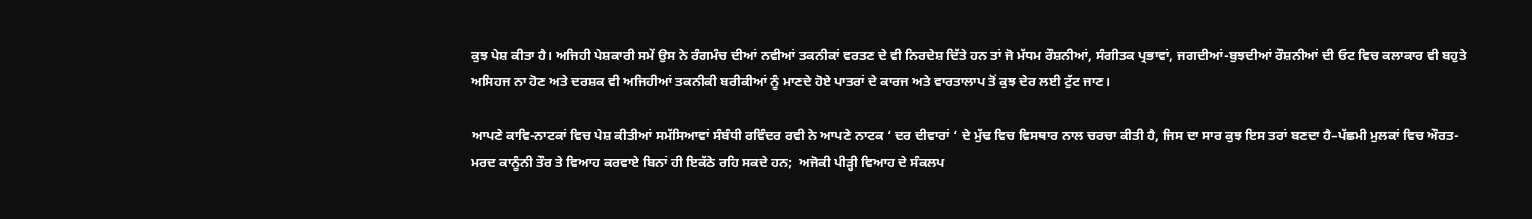ਕੁਝ ਪੇਸ਼ ਕੀਤਾ ਹੈ। ਅਜਿਹੀ ਪੇਸ਼ਕਾਰੀ ਸਮੇਂ ਉਸ ਨੇ ਰੰਗਮੰਚ ਦੀਆਂ ਨਵੀਆਂ ਤਕਨੀਕਾਂ ਵਰਤਣ ਦੇ ਵੀ ਨਿਰਦੇਸ਼ ਦਿੱਤੇ ਹਨ ਤਾਂ ਜੋ ਮੱਧਮ ਰੌਸ਼ਨੀਆਂ, ਸੰਗੀਤਕ ਪ੍ਰਭਾਵਾਂ, ਜਗਦੀਆਂ-ਬੁਝਦੀਆਂ ਰੌਸ਼ਨੀਆਂ ਦੀ ਓਟ ਵਿਚ ਕਲਾਕਾਰ ਵੀ ਬਹੁਤੇ ਅਸਿਹਜ ਨਾ ਹੋਣ ਅਤੇ ਦਰਸ਼ਕ ਵੀ ਅਜਿਹੀਆਂ ਤਕਨੀਕੀ ਬਰੀਕੀਆਂ ਨੂੰ ਮਾਣਦੇ ਹੋਏ ਪਾਤਰਾਂ ਦੇ ਕਾਰਜ ਅਤੇ ਵਾਰਤਾਲਾਪ ਤੋਂ ਕੁਝ ਦੇਰ ਲਈ ਟੁੱਟ ਜਾਣ।

ਆਪਣੇ ਕਾਵਿ-ਨਾਟਕਾਂ ਵਿਚ ਪੇਸ਼ ਕੀਤੀਆਂ ਸਮੱਸਿਆਵਾਂ ਸੰਬੰਧੀ ਰਵਿੰਦਰ ਰਵੀ ਨੇ ਆਪਣੇ ਨਾਟਕ ‘ ਦਰ ਦੀਵਾਰਾਂ ‘ ਦੇ ਮੁੱਢ ਵਿਚ ਵਿਸਥਾਰ ਨਾਲ ਚਰਚਾ ਕੀਤੀ ਹੈ, ਜਿਸ ਦਾ ਸਾਰ ਕੁਝ ਇਸ ਤਰਾਂ ਬਣਦਾ ਹੈ–ਪੱਛਮੀ ਮੁਲਕਾਂ ਵਿਚ ਔਰਤ-ਮਰਦ ਕਾਨੂੰਨੀ ਤੌਰ ਤੇ ਵਿਆਹ ਕਰਵਾਏ ਬਿਨਾਂ ਹੀ ਇਕੱਠੇ ਰਹਿ ਸਕਦੇ ਹਨ;  ਅਜੋਕੀ ਪੀੜ੍ਹੀ ਵਿਆਹ ਦੇ ਸੰਕਲਪ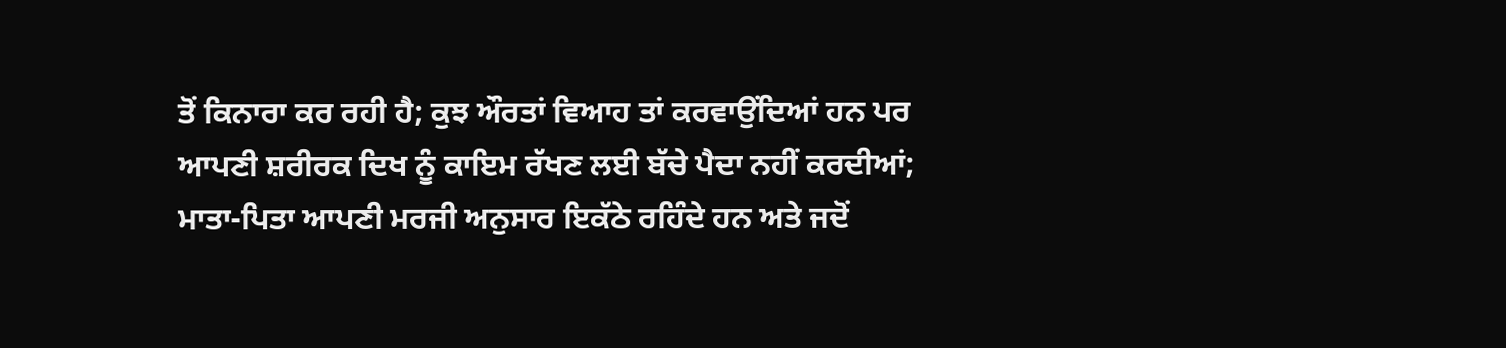ਤੋਂ ਕਿਨਾਰਾ ਕਰ ਰਹੀ ਹੈ; ਕੁਝ ਔਰਤਾਂ ਵਿਆਹ ਤਾਂ ਕਰਵਾਉਂਦਿਆਂ ਹਨ ਪਰ ਆਪਣੀ ਸ਼ਰੀਰਕ ਦਿਖ ਨੂੰ ਕਾਇਮ ਰੱਖਣ ਲਈ ਬੱਚੇ ਪੈਦਾ ਨਹੀਂ ਕਰਦੀਆਂ; ਮਾਤਾ-ਪਿਤਾ ਆਪਣੀ ਮਰਜੀ ਅਨੁਸਾਰ ਇਕੱਠੇ ਰਹਿੰਦੇ ਹਨ ਅਤੇ ਜਦੋਂ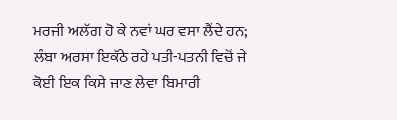ਮਰਜੀ ਅਲੱਗ ਹੋ ਕੇ ਨਵਾਂ ਘਰ ਵਸਾ ਲੈਂਦੇ ਹਨ;  ਲੰਬਾ ਅਰਸਾ ਇਕੱਠੇ ਰਹੇ ਪਤੀ-ਪਤਨੀ ਵਿਚੋਂ ਜੇ ਕੋਈ ਇਕ ਕਿਸੇ ਜਾਣ ਲੇਵਾ ਬਿਮਾਰੀ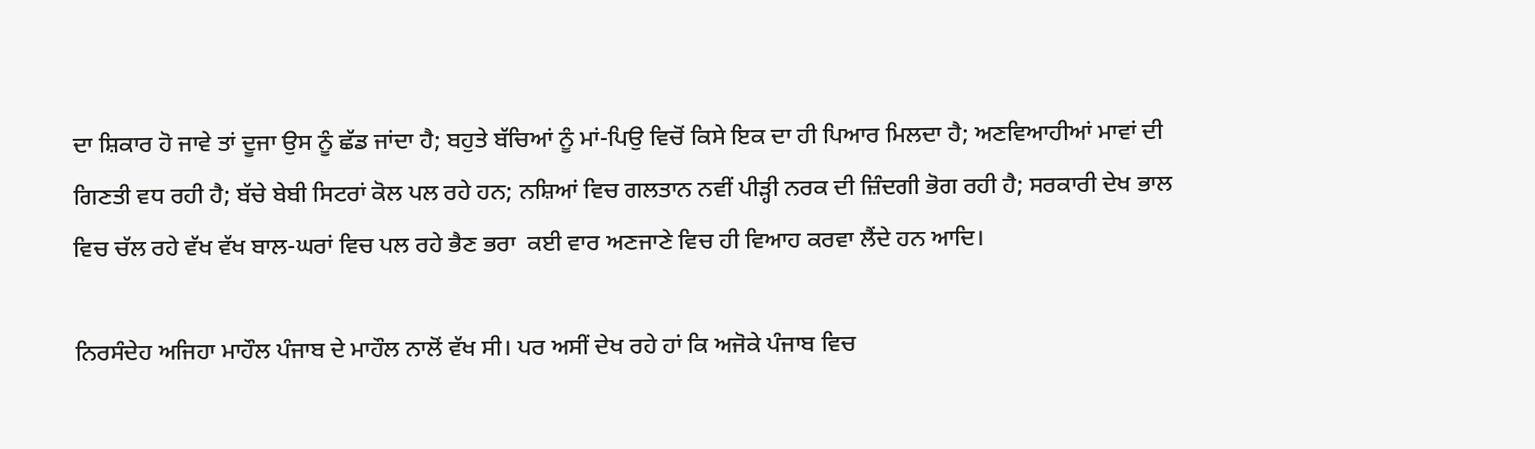ਦਾ ਸ਼ਿਕਾਰ ਹੋ ਜਾਵੇ ਤਾਂ ਦੂਜਾ ਉਸ ਨੂੰ ਛੱਡ ਜਾਂਦਾ ਹੈ; ਬਹੁਤੇ ਬੱਚਿਆਂ ਨੂੰ ਮਾਂ-ਪਿਉ ਵਿਚੋਂ ਕਿਸੇ ਇਕ ਦਾ ਹੀ ਪਿਆਰ ਮਿਲਦਾ ਹੈ; ਅਣਵਿਆਹੀਆਂ ਮਾਵਾਂ ਦੀ ਗਿਣਤੀ ਵਧ ਰਹੀ ਹੈ; ਬੱਚੇ ਬੇਬੀ ਸਿਟਰਾਂ ਕੋਲ ਪਲ ਰਹੇ ਹਨ; ਨਸ਼ਿਆਂ ਵਿਚ ਗਲਤਾਨ ਨਵੀਂ ਪੀੜ੍ਹੀ ਨਰਕ ਦੀ ਜ਼ਿੰਦਗੀ ਭੋਗ ਰਹੀ ਹੈ; ਸਰਕਾਰੀ ਦੇਖ ਭਾਲ ਵਿਚ ਚੱਲ ਰਹੇ ਵੱਖ ਵੱਖ ਬਾਲ-ਘਰਾਂ ਵਿਚ ਪਲ ਰਹੇ ਭੈਣ ਭਰਾ  ਕਈ ਵਾਰ ਅਣਜਾਣੇ ਵਿਚ ਹੀ ਵਿਆਹ ਕਰਵਾ ਲੈਂਦੇ ਹਨ ਆਦਿ।

ਨਿਰਸੰਦੇਹ ਅਜਿਹਾ ਮਾਹੌਲ ਪੰਜਾਬ ਦੇ ਮਾਹੌਲ ਨਾਲੋਂ ਵੱਖ ਸੀ। ਪਰ ਅਸੀਂ ਦੇਖ ਰਹੇ ਹਾਂ ਕਿ ਅਜੋਕੇ ਪੰਜਾਬ ਵਿਚ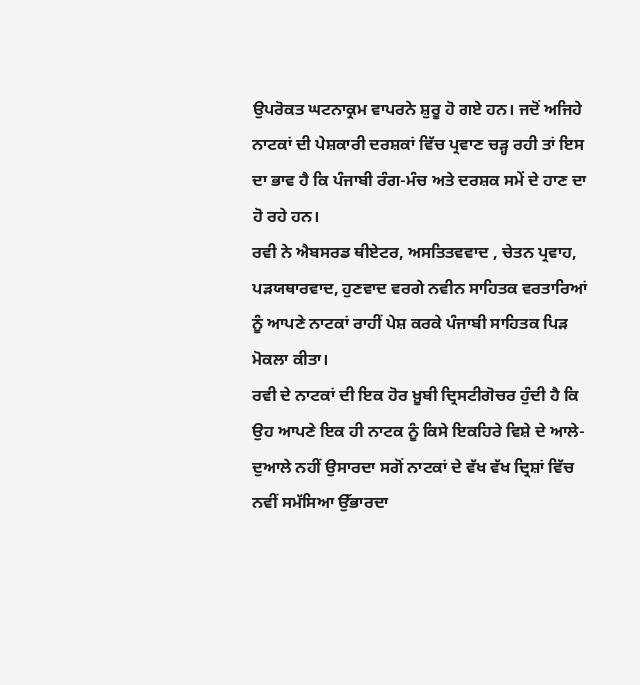ਉਪਰੋਕਤ ਘਟਨਾਕ੍ਰਮ ਵਾਪਰਨੇ ਸ਼ੁਰੂ ਹੋ ਗਏ ਹਨ। ਜਦੋਂ ਅਜਿਹੇ ਨਾਟਕਾਂ ਦੀ ਪੇਸ਼ਕਾਰੀ ਦਰਸ਼ਕਾਂ ਵਿੱਚ ਪ੍ਰਵਾਣ ਚੜ੍ਹ ਰਹੀ ਤਾਂ ਇਸ ਦਾ ਭਾਵ ਹੈ ਕਿ ਪੰਜਾਬੀ ਰੰਗ-ਮੰਚ ਅਤੇ ਦਰਸ਼ਕ ਸਮੇਂ ਦੇ ਹਾਣ ਦਾ ਹੋ ਰਹੇ ਹਨ।
ਰਵੀ ਨੇ ਐਬਸਰਡ ਥੀਏਟਰ, ਅਸਤਿਤਵਵਾਦ , ਚੇਤਨ ਪ੍ਰਵਾਹ, ਪੜਯਥਾਰਵਾਦ, ਹੁਣਵਾਦ ਵਰਗੇ ਨਵੀਨ ਸਾਹਿਤਕ ਵਰਤਾਰਿਆਂ ਨੂੰ ਆਪਣੇ ਨਾਟਕਾਂ ਰਾਹੀਂ ਪੇਸ਼ ਕਰਕੇ ਪੰਜਾਬੀ ਸਾਹਿਤਕ ਪਿੜ ਮੋਕਲਾ ਕੀਤਾ।
ਰਵੀ ਦੇ ਨਾਟਕਾਂ ਦੀ ਇਕ ਹੋਰ ਖ਼ੂਬੀ ਦ੍ਰਿਸਟੀਗੋਚਰ ਹੁੰਦੀ ਹੈ ਕਿ ਉਹ ਆਪਣੇ ਇਕ ਹੀ ਨਾਟਕ ਨੂੰ ਕਿਸੇ ਇਕਹਿਰੇ ਵਿਸ਼ੇ ਦੇ ਆਲੇ-ਦੁਆਲੇ ਨਹੀਂ ਉਸਾਰਦਾ ਸਗੋਂ ਨਾਟਕਾਂ ਦੇ ਵੱਖ ਵੱਖ ਦ੍ਰਿਸ਼ਾਂ ਵਿੱਚ ਨਵੀਂ ਸਮੱਸਿਆ ਉੱਭਾਰਦਾ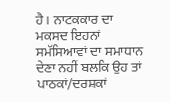ਹੈ। ਨਾਟਕਕਾਰ ਦਾ ਮਕਸਦ ਇਹਨਾਂ ਸਮੱਸਿਆਵਾਂ ਦਾ ਸਮਾਧਾਨ ਦੇਣਾ ਨਹੀਂ ਬਲਕਿ ਉਹ ਤਾਂ ਪਾਠਕਾਂ/ਦਰਸ਼ਕਾਂ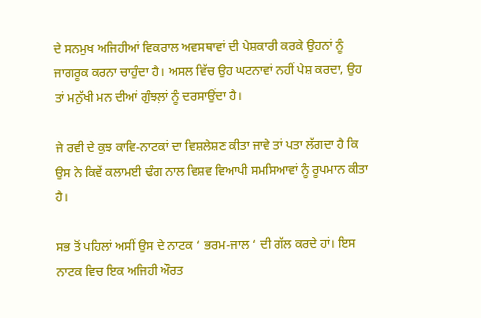ਦੇ ਸਨਮੁਖ ਅਜਿਹੀਆਂ ਵਿਕਰਾਲ ਅਵਸਥਾਵਾਂ ਦੀ ਪੇਸ਼ਕਾਰੀ ਕਰਕੇ ਉਹਨਾਂ ਨੂੰ ਜਾਗਰੂਕ ਕਰਨਾ ਚਾਹੁੰਦਾ ਹੈ। ਅਸਲ ਵਿੱਚ ਉਹ ਘਟਨਾਵਾਂ ਨਹੀਂ ਪੇਸ਼ ਕਰਦਾ, ਉਹ ਤਾਂ ਮਨੁੱਖੀ ਮਨ ਦੀਆਂ ਗੁੰਝਲ਼ਾਂ ਨੂੰ ਦਰਸਾਉਂਦਾ ਹੈ।

ਜੇ ਰਵੀ ਦੇ ਕੁਝ ਕਾਵਿ-ਨਾਟਕਾਂ ਦਾ ਵਿਸ਼ਲੇਸ਼ਣ ਕੀਤਾ ਜਾਵੇ ਤਾਂ ਪਤਾ ਲੱਗਦਾ ਹੈ ਕਿ ਉਸ ਨੇ ਕਿਵੇਂ ਕਲਾਮਈ ਢੰਗ ਨਾਲ ਵਿਸ਼ਵ ਵਿਆਪੀ ਸਮਸਿਆਵਾਂ ਨੂੰ ਰੂਪਮਾਨ ਕੀਤਾ ਹੈ।

ਸਭ ਤੋਂ ਪਹਿਲਾਂ ਅਸੀਂ ਉਸ ਦੇ ਨਾਟਕ ‘ ਭਰਮ-ਜਾਲ ‘ ਦੀ ਗੱਲ ਕਰਦੇ ਹਾਂ। ਇਸ ਨਾਟਕ ਵਿਚ ਇਕ ਅਜਿਹੀ ਔਰਤ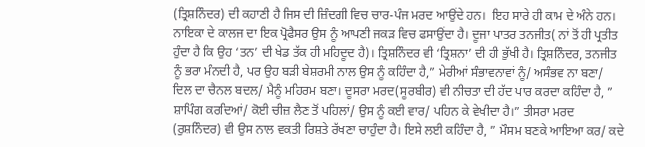(ਤ੍ਰਿਸ਼ਨਿੰਦਰ) ਦੀ ਕਹਾਣੀ ਹੈ ਜਿਸ ਦੀ ਜ਼ਿੰਦਗੀ ਵਿਚ ਚਾਰ-ਪੰਜ ਮਰਦ ਆਉਂਦੇ ਹਨ।  ਇਹ ਸਾਰੇ ਹੀ ਕਾਮ ਦੇ ਅੰਨੇ ਹਨ। ਨਾਇਕਾ ਦੇ ਕਾਲਜ ਦਾ ਇਕ ਪ੍ਰੋਫੈਸਰ ਉਸ ਨੂੰ ਆਪਣੀ ਜਕੜ ਵਿਚ ਫਸਾਉਂਦਾ ਹੈ। ਦੂਜਾ ਪਾਤਰ ਤਨਜੀਤ( ਨਾਂ ਤੋਂ ਹੀ ਪ੍ਰਤੀਤ ਹੁੰਦਾ ਹੈ ਕਿ ਉਹ ‘ਤਨ’ ਦੀ ਖੇਡ ਤੱਕ ਹੀ ਮਹਿਦੂਦ ਹੈ)। ਤ੍ਰਿਸ਼ਨਿੰਦਰ ਵੀ ‘ਤ੍ਰਿਸ਼ਨਾ’ ਦੀ ਹੀ ਭੁੱਖੀ ਹੈ। ਤ੍ਰਿਸ਼ਨਿੰਦਰ, ਤਨਜੀਤ ਨੂੰ ਭਰਾ ਮੰਨਦੀ ਹੈ, ਪਰ ਉਹ ਬੜੀ ਬੇਸ਼ਰਮੀ ਨਾਲ ਉਸ ਨੂੰ ਕਹਿੰਦਾ ਹੈ,” ਮੇਰੀਆਂ ਸੰਭਾਵਨਾਵਾਂ ਨੂੰ/ ਅਸੰਭਵ ਨਾ ਬਣਾ/ ਦਿਲ ਦਾ ਚੈਨਲ ਬਦਲ/ ਮੈਨੂੰ ਮਹਿਰਮ ਬਣਾ। ਦੂਸਰਾ ਮਰਦ(ਸੂਰਬੀਰ) ਵੀ ਨੀਚਤਾ ਦੀ ਹੱਦ ਪਾਰ ਕਰਦਾ ਕਹਿੰਦਾ ਹੈ, ” ਸ਼ਾਪਿੰਗ ਕਰਦਿਆਂ/ ਕੋਈ ਚੀਜ਼ ਲੈਣ ਤੋਂ ਪਹਿਲਾਂ/ ਉਸ ਨੂੰ ਕਈ ਵਾਰ/ ਪਹਿਨ ਕੇ ਵੇਖੀਦਾ ਹੈ।” ਤੀਸਰਾ ਮਰਦ (ਰੁਸ਼ਨਿੰਦਰ) ਵੀ ਉਸ ਨਾਲ ਵਕਤੀ ਰਿਸ਼ਤੇ ਰੱਖਣਾ ਚਾਹੁੰਦਾ ਹੈ। ਇਸੇ ਲਈ ਕਹਿੰਦਾ ਹੈ, ” ਮੌਸਮ ਬਣਕੇ ਆਇਆ ਕਰ/ ਕਦੇ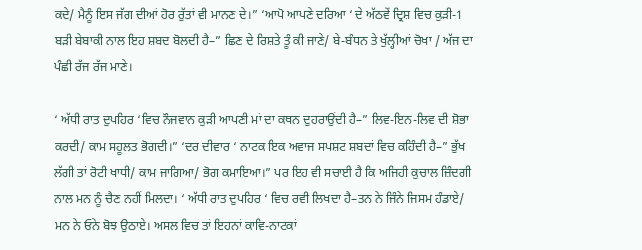ਕਦੇ/ ਮੈਨੂੰ ਇਸ ਜੱਗ ਦੀਆਂ ਹੋਰ ਰੁੱਤਾਂ ਵੀ ਮਾਨਣ ਦੇ।” ‘ਆਪੋ ਆਪਣੇ ਦਰਿਆ ‘ ਦੇ ਅੱਠਵੇਂ ਦ੍ਰਿਸ਼ ਵਿਚ ਕੁੜੀ-1 ਬੜੀ ਬੇਬਾਕੀ ਨਾਲ ਇਹ ਸ਼ਬਦ ਬੋਲਦੀ ਹੈ–” ਛਿਣ ਦੇ ਰਿਸ਼ਤੇ ਤੂੰ ਕੀ ਜਾਣੇ/ ਬੇ-ਬੰਧਨ ਤੇ ਖੁੱਲ੍ਹੀਆਂ ਚੋਖਾ / ਅੱਜ ਦਾ ਪੰਛੀ ਰੱਜ ਰੱਜ ਮਾਣੇ।

‘ ਅੱਧੀ ਰਾਤ ਦੁਪਹਿਰ ‘ਵਿਚ ਨੌਜਵਾਨ ਕੁੜੀ ਆਪਣੀ ਮਾਂ ਦਾ ਕਥਨ ਦੁਹਰਾਉਂਦੀ ਹੈ–” ਲਿਵ-ਇਨ-ਲਿਵ ਦੀ ਸ਼ੋਭਾ ਕਰਦੀ/ ਕਾਮ ਸਹੂਲਤ ਭੋਗਦੀ।” ‘ਦਰ ਦੀਵਾਰ ‘ ਨਾਟਕ ਇਕ ਅਵਾਜ ਸਪਸ਼ਟ ਸ਼ਬਦਾਂ ਵਿਚ ਕਹਿੰਦੀ ਹੈ–” ਭੁੱਖ ਲੱਗੀ ਤਾਂ ਰੋਟੀ ਖਾਧੀ/ ਕਾਮ ਜਾਗਿਆ/ ਭੋਗ ਕਮਾਇਆ।” ਪਰ ਇਹ ਵੀ ਸਚਾਈ ਹੈ ਕਿ ਅਜਿਹੀ ਕੁਚਾਲ ਜ਼ਿੰਦਗੀ ਨਾਲ ਮਨ ਨੂੰ ਚੈਣ ਨਹੀਂ ਮਿਲਦਾ। ‘ ਅੱਧੀ ਰਾਤ ਦੁਪਹਿਰ ‘ ਵਿਚ ਰਵੀ ਲਿਖਦਾ ਹੈ–ਤਨ ਨੇ ਜਿੰਨੇ ਜਿਸਮ ਹੰਡਾਏ/ ਮਨ ਨੇ ਓਨੇ ਬੋਝ ਉਠਾਏ। ਅਸਲ ਵਿਚ ਤਾਂ ਇਹਨਾਂ ਕਾਵਿ-ਨਾਟਕਾਂ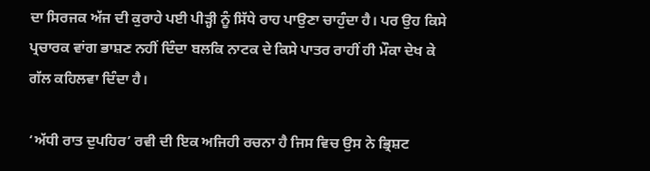ਦਾ ਸਿਰਜਕ ਅੱਜ ਦੀ ਕੁਰਾਹੇ ਪਈ ਪੀੜ੍ਹੀ ਨੂੰ ਸਿੱਧੇ ਰਾਹ ਪਾਉਣਾ ਚਾਹੁੰਦਾ ਹੈ। ਪਰ ਉਹ ਕਿਸੇ ਪ੍ਰਚਾਰਕ ਵਾਂਗ ਭਾਸ਼ਣ ਨਹੀਂ ਦਿੰਦਾ ਬਲਕਿ ਨਾਟਕ ਦੇ ਕਿਸੇ ਪਾਤਰ ਰਾਹੀਂ ਹੀ ਮੌਕਾ ਦੇਖ ਕੇ ਗੱਲ ਕਹਿਲਵਾ ਦਿੰਦਾ ਹੈ।

‘ਅੱਧੀ ਰਾਤ ਦੁਪਹਿਰ’ ਰਵੀ ਦੀ ਇਕ ਅਜਿਹੀ ਰਚਨਾ ਹੈ ਜਿਸ ਵਿਚ ਉਸ ਨੇ ਭ੍ਰਿਸ਼ਟ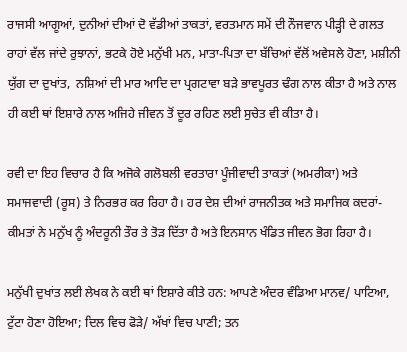ਰਾਜਸੀ ਆਗੂਆਂ, ਦੁਨੀਆਂ ਦੀਆਂ ਦੋ ਵੱਡੀਆਂ ਤਾਕਤਾਂ, ਵਰਤਮਾਨ ਸਮੇਂ ਦੀ ਨੌਜਵਾਨ ਪੀੜ੍ਹੀ ਦੇ ਗਲਤ ਰਾਹਾਂ ਵੱਲ ਜਾਂਦੇ ਰੁਝਾਨਾਂ, ਭਟਕੇ ਹੋਏ ਮਨੁੱਖੀ ਮਨ, ਮਾਤਾ-ਪਿਤਾ ਦਾ ਬੱਚਿਆਂ ਵੱਲੋਂ ਅਵੇਸਲੇ ਹੋਣਾ, ਮਸ਼ੀਨੀ ਯੁੱਗ ਦਾ ਦੁਖਾਂਤ,  ਨਸ਼ਿਆਂ ਦੀ ਮਾਰ ਆਦਿ ਦਾ ਪ੍ਰਗਟਾਵਾ ਬੜੇ ਭਾਵਪੂਰਤ ਢੰਗ ਨਾਲ ਕੀਤਾ ਹੈ ਅਤੇ ਨਾਲ ਹੀ ਕਈ ਥਾਂ ਇਸ਼ਾਰੇ ਨਾਲ ਅਜਿਹੇ ਜੀਵਨ ਤੋਂ ਦੂਰ ਰਹਿਣ ਲਈ ਸੁਚੇਤ ਵੀ ਕੀਤਾ ਹੈ।

ਰਵੀ ਦਾ ਇਹ ਵਿਚਾਰ ਹੈ ਕਿ ਅਜੋਕੇ ਗਲੋਬਲੀ ਵਰਤਾਰਾ ਪੂੰਜੀਵਾਦੀ ਤਾਕਤਾਂ (ਅਮਰੀਕਾ) ਅਤੇ ਸਮਾਜਵਾਦੀ (ਰੂਸ) ਤੇ ਨਿਰਭਰ ਕਰ ਰਿਹਾ ਹੈ। ਹਰ ਦੇਸ਼ ਦੀਆਂ ਰਾਜਨੀਤਕ ਅਤੇ ਸਮਾਜਿਕ ਕਦਰਾਂ-ਕੀਮਤਾਂ ਨੇ ਮਨੁੱਖ ਨੂੰ ਅੰਦਰੂਨੀ ਤੌਰ ਤੇ ਤੋੜ ਦਿੱਤਾ ਹੈ ਅਤੇ ਇਨਸਾਨ ਖੰਡਿਤ ਜੀਵਨ ਭੋਗ ਰਿਹਾ ਹੈ।

ਮਨੁੱਖੀ ਦੁਖਾਂਤ ਲਈ ਲੇਖਕ ਨੇ ਕਈ ਥਾਂ ਇਸ਼ਾਰੇ ਕੀਤੇ ਹਨ: ਆਪਣੇ ਅੰਦਰ ਵੰਡਿਆ ਮਾਨਵ/ ਪਾਟਿਆ, ਟੁੱਟਾ ਹੋਣਾ ਹੋਇਆ; ਦਿਲ ਵਿਚ ਫੋੜੇ/ ਅੱਖਾਂ ਵਿਚ ਪਾਣੀ; ਤਨ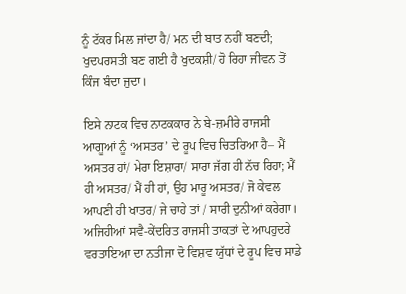ਨੂੰ ਟੱਕਰ ਮਿਲ ਜਾਂਦਾ ਹੈ/ ਮਨ ਦੀ ਬਾਤ ਨਹੀਂ ਬਣਦੀ; ਖੁਦਪਰਸਤੀ ਬਣ ਗਈ ਹੈ ਖੁਦਕਸ਼ੀ/ ਹੋ ਰਿਹਾ ਜੀਵਨ ਤੋਂ ਕਿੰਜ ਬੰਦਾ ਜੁਦਾ।

ਇਸੇ ਨਾਟਕ ਵਿਚ ਨਾਟਕਕਾਰ ਨੇ ਬੇ-ਜ਼ਮੀਰੇ ਰਾਜਸੀ ਆਗੂਆਂ ਨੂੰ ‘ਅਸਤਰ’ ਦੇ ਰੂਪ ਵਿਚ ਚਿਤਰਿਆ ਹੈ– ਮੈਂ ਅਸਤਰ ਹਾਂ/ ਮੇਰਾ ਇਸ਼ਾਰਾ/ ਸਾਰਾ ਜੱਗ ਹੀ ਨੱਚ ਰਿਹਾ; ਮੈਂ ਹੀ ਅਸਤਰ/ ਮੈਂ ਹੀ ਹਾਂ, ਉਹ ਮਾਰੂ ਅਸਤਰ/ ਜੋ ਕੇਵਲ ਆਪਣੀ ਹੀ ਖਾਤਰ/ ਜੇ ਚਾਹੇ ਤਾਂ / ਸਾਰੀ ਦੁਨੀਆਂ ਕਰੇਗਾ। ਅਜਿਹੀਆਂ ਸਵੈ-ਕੇਂਦਰਿਤ ਰਾਜਸੀ ਤਾਕਤਾਂ ਦੇ ਆਪਹੁਦਰੇ ਵਰਤਾਇਆ ਦਾ ਨਤੀਜਾ ਦੋ ਵਿਸ਼ਵ ਯੁੱਧਾਂ ਦੇ ਰੂਪ ਵਿਚ ਸਾਡੇ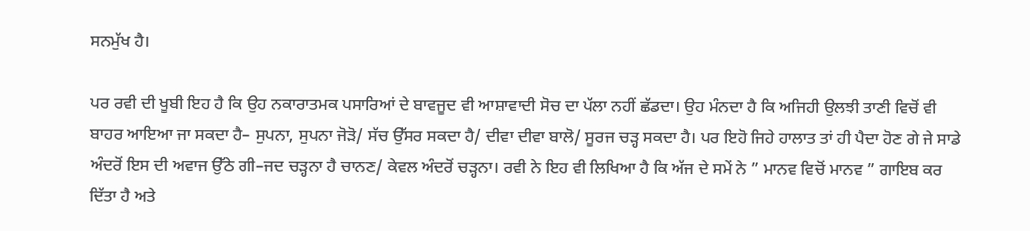ਸਨਮੁੱਖ ਹੈ।

ਪਰ ਰਵੀ ਦੀ ਖੂਬੀ ਇਹ ਹੈ ਕਿ ਉਹ ਨਕਾਰਾਤਮਕ ਪਸਾਰਿਆਂ ਦੇ ਬਾਵਜੂਦ ਵੀ ਆਸ਼ਾਵਾਦੀ ਸੋਚ ਦਾ ਪੱਲਾ ਨਹੀਂ ਛੱਡਦਾ। ਉਹ ਮੰਨਦਾ ਹੈ ਕਿ ਅਜਿਹੀ ਉਲਝੀ ਤਾਣੀ ਵਿਚੋਂ ਵੀ ਬਾਹਰ ਆਇਆ ਜਾ ਸਕਦਾ ਹੈ– ਸੁਪਨਾ, ਸੁਪਨਾ ਜੋੜੋ/ ਸੱਚ ਉੱਸਰ ਸਕਦਾ ਹੈ/ ਦੀਵਾ ਦੀਵਾ ਬਾਲੋ/ ਸੂਰਜ ਚੜ੍ਹ ਸਕਦਾ ਹੈ। ਪਰ ਇਹੋ ਜਿਹੇ ਹਾਲਾਤ ਤਾਂ ਹੀ ਪੈਦਾ ਹੋਣ ਗੇ ਜੇ ਸਾਡੇ ਅੰਦਰੋਂ ਇਸ ਦੀ ਅਵਾਜ ਉੱਠੇ ਗੀ–ਜਦ ਚੜ੍ਹਨਾ ਹੈ ਚਾਨਣ/ ਕੇਵਲ ਅੰਦਰੋਂ ਚੜ੍ਹਨਾ। ਰਵੀ ਨੇ ਇਹ ਵੀ ਲਿਖਿਆ ਹੈ ਕਿ ਅੱਜ ਦੇ ਸਮੇਂ ਨੇ ” ਮਾਨਵ ਵਿਚੋਂ ਮਾਨਵ ” ਗਾਇਬ ਕਰ ਦਿੱਤਾ ਹੈ ਅਤੇ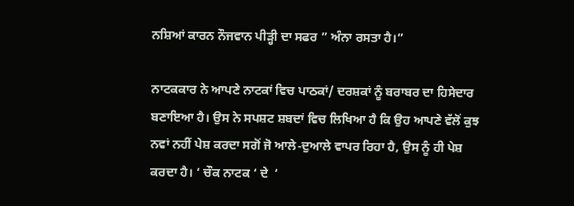ਨਸ਼ਿਆਂ ਕਾਰਨ ਨੌਜਵਾਨ ਪੀੜ੍ਹੀ ਦਾ ਸਫਰ ” ਅੰਨਾ ਰਸਤਾ ਹੈ।”

ਨਾਟਕਕਾਰ ਨੇ ਆਪਣੇ ਨਾਟਕਾਂ ਵਿਚ ਪਾਠਕਾਂ/ ਦਰਸ਼ਕਾਂ ਨੂੰ ਬਰਾਬਰ ਦਾ ਹਿਸੇਦਾਰ ਬਣਾਇਆ ਹੈ। ਉਸ ਨੇ ਸਪਸ਼ਟ ਸ਼ਬਦਾਂ ਵਿਚ ਲਿਖਿਆ ਹੈ ਕਿ ਉਹ ਆਪਣੇ ਵੱਲੋਂ ਕੁਝ ਨਵਾਂ ਨਹੀਂ ਪੇਸ਼ ਕਰਦਾ ਸਗੋਂ ਜੋ ਆਲੇ-ਦੁਆਲੇ ਵਾਪਰ ਰਿਹਾ ਹੈ, ਉਸ ਨੂੰ ਹੀ ਪੇਸ਼ ਕਰਦਾ ਹੈ। ‘ ਚੌਕ ਨਾਟਕ ‘ ਦੇ  ‘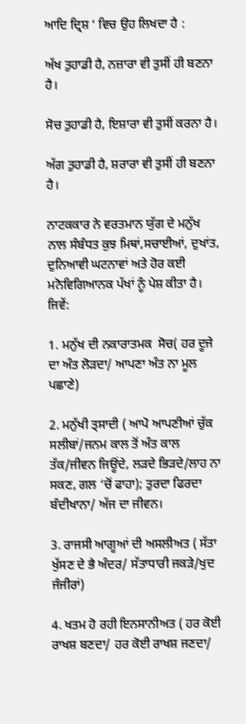ਆਦਿ ਦ੍ਰਿਸ਼ ‘ ਵਿਚ ਉਹ ਲਿਖਦਾ ਹੈ :

ਅੱਖ ਤੁਹਾਡੀ ਹੈ, ਨਜ਼ਾਰਾ ਵੀ ਤੁਸੀਂ ਹੀ ਬਣਨਾ ਹੈ।

ਸੋਚ ਤੁਹਾਡੀ ਹੈ, ਇਸ਼ਾਰਾ ਵੀ ਤੁਸੀਂ ਕਰਨਾ ਹੈ।

ਅੱਗ ਤੁਹਾਡੀ ਹੈ, ਸ਼ਰਾਰਾ ਵੀ ਤੁਸੀਂ ਹੀ ਬਣਨਾ ਹੈ।

ਨਾਟਕਕਾਰ ਨੇ ਵਰਤਮਾਨ ਯੁੱਗ ਦੇ ਮਨੁੱਖ ਨਾਲ ਸੰਬੰਧਤ ਕੁਝ ਮਿਥਾਂ,ਸਚਾਈਆਂ, ਦੁਖਾਂਤ, ਦੁਨਿਆਵੀ ਘਟਨਾਵਾਂ ਅਤੇ ਹੋਰ ਕਈ ਮਨੋਵਿਗਿਆਨਕ ਪੱਖਾਂ ਨੂੰ ਪੇਸ਼ ਕੀਤਾ ਹੈ। ਜਿਵੇਂ:

1. ਮਨੁੱਖ ਦੀ ਨਕਾਰਾਤਮਕ  ਸੋਚ( ਹਰ ਦੂਜੇ ਦਾ ਅੰਤ ਲੋੜਦਾ/ ਆਪਣਾ ਅੰਤ ਨਾ ਮੂਲ ਪਛਾਣੇ)

2. ਮਨੁੱਖੀ ਤ੍ਸਾਦੀ ( ਆਪੋ ਆਪਣੀਆਂ ਚੁੱਕ ਸਲੀਬਾਂ/ਜਨਮ ਕਾਲ ਤੋਂ ਅੰਤ ਕਾਲ ਤੱਕ/ਜੀਵਨ ਜਿਊਂਦੇ, ਲੜਦੇ ਭਿੜਦੇ/ਲਾਹ ਨਾ ਸਕਣ, ਗਲ ‘ਚੋਂ ਫਾਹਾ); ਤੁਰਦਾ ਫਿਰਦਾ ਬੰਦੀਖਾਨਾ/ ਅੱਜ ਦਾ ਜੀਵਨ।

3. ਰਾਜਸੀ ਆਗੂਆਂ ਦੀ ਅਸਲੀਅਤ ( ਸੱਤਾ ਖੁੱਸਣ ਦੇ ਭੈ ਅੰਦਰ/ ਸੱਤਾਧਾਰੀ ਜਕੜੇ/ਖੁਦ ਜੰਜੀਰਾਂ)

4. ਖਤਮ ਹੋ ਰਹੀ ਇਨਸਾਨੀਅਤ ( ਹਰ ਕੋਈ ਰਾਖਸ਼ ਬਣਦਾ/ ਹਰ ਕੋਈ ਰਾਖਸ਼ ਜਣਦਾ/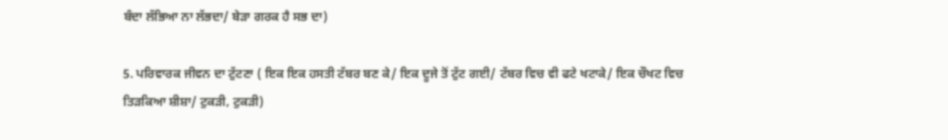ਬੰਦਾ ਲੱਭਿਆ ਨਾ ਲੱਭਦਾ/ ਬੇੜਾ ਗਰਕ ਹੈ ਸਭ ਦਾ)

5. ਪਰਿਵਾਰਕ ਜੀਵਨ ਦਾ ਟੁੱਟਣਾ ( ਇਕ ਇਕ ਹਸਤੀ ਟੱਬਰ ਬਣ ਕੇ/ ਇਕ ਦੂਜੇ ਤੋਂ ਟੁੱਟ ਗਈ/ ਟੱਬਰ ਵਿਚ ਵੀ ਫਟੇ ਖਟਾਕੇ/ ਇਕ ਚੌਖਟ ਵਿਚ ਤਿੜਕਿਆ ਸ਼ੀਸ਼ਾ/ ਟੁਕੜੀ, ਟੁਕੜੀ)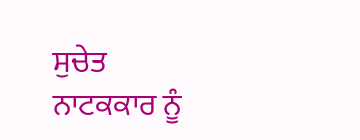ਸੁਚੇਤ ਨਾਟਕਕਾਰ ਨੂੰ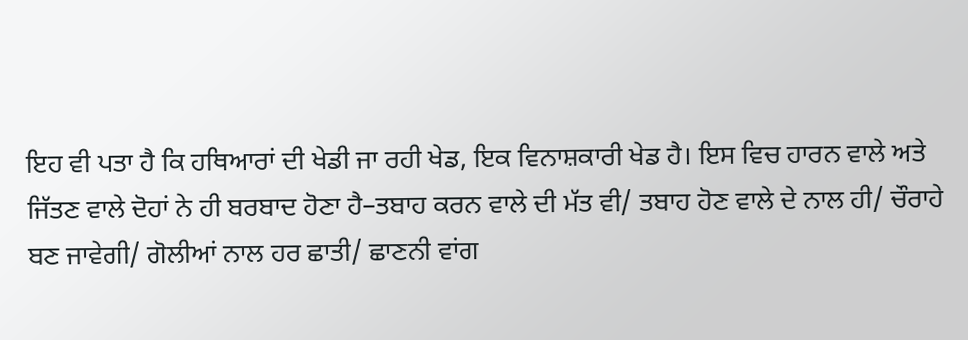ਇਹ ਵੀ ਪਤਾ ਹੈ ਕਿ ਹਥਿਆਰਾਂ ਦੀ ਖੇਡੀ ਜਾ ਰਹੀ ਖੇਡ, ਇਕ ਵਿਨਾਸ਼ਕਾਰੀ ਖੇਡ ਹੈ। ਇਸ ਵਿਚ ਹਾਰਨ ਵਾਲੇ ਅਤੇ ਜਿੱਤਣ ਵਾਲੇ ਦੋਹਾਂ ਨੇ ਹੀ ਬਰਬਾਦ ਹੋਣਾ ਹੈ–ਤਬਾਹ ਕਰਨ ਵਾਲੇ ਦੀ ਮੱਤ ਵੀ/ ਤਬਾਹ ਹੋਣ ਵਾਲੇ ਦੇ ਨਾਲ ਹੀ/ ਚੌਰਾਹੇ ਬਣ ਜਾਵੇਗੀ/ ਗੋਲੀਆਂ ਨਾਲ ਹਰ ਛਾਤੀ/ ਛਾਣਨੀ ਵਾਂਗ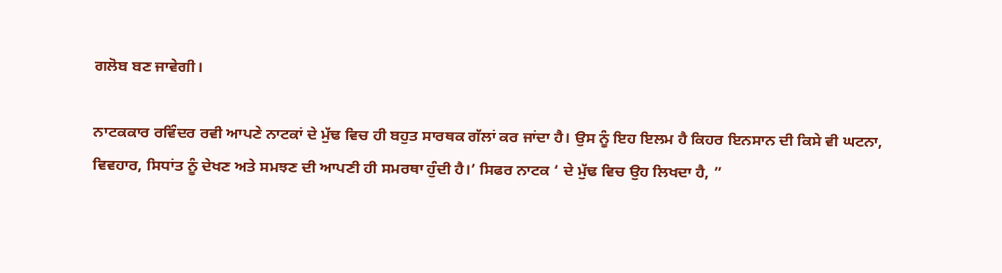ਗਲੋਬ ਬਣ ਜਾਵੇਗੀ।

ਨਾਟਕਕਾਰ ਰਵਿੰਦਰ ਰਵੀ ਆਪਣੇ ਨਾਟਕਾਂ ਦੇ ਮੁੱਢ ਵਿਚ ਹੀ ਬਹੁਤ ਸਾਰਥਕ ਗੱਲਾਂ ਕਰ ਜਾਂਦਾ ਹੈ। ਉਸ ਨੂੰ ਇਹ ਇਲਮ ਹੈ ਕਿਹਰ ਇਨਸਾਨ ਦੀ ਕਿਸੇ ਵੀ ਘਟਨਾ, ਵਿਵਹਾਰ, ਸਿਧਾਂਤ ਨੂੰ ਦੇਖਣ ਅਤੇ ਸਮਝਣ ਦੀ ਆਪਣੀ ਹੀ ਸਮਰਥਾ ਹੁੰਦੀ ਹੈ।’ ਸਿਫਰ ਨਾਟਕ ‘ ਦੇ ਮੁੱਢ ਵਿਚ ਉਹ ਲਿਖਦਾ ਹੈ, ”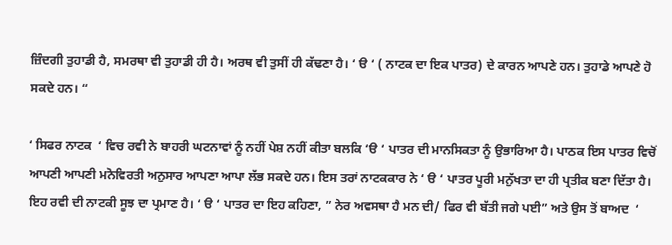ਜ਼ਿੰਦਗੀ ਤੁਹਾਡੀ ਹੈ, ਸਮਰਥਾ ਵੀ ਤੁਹਾਡੀ ਹੀ ਹੈ। ਅਰਥ ਵੀ ਤੁਸੀਂ ਹੀ ਕੱਢਣਾ ਹੈ। ‘ ੳ ‘ ( ਨਾਟਕ ਦਾ ਇਕ ਪਾਤਰ) ਦੇ ਕਾਰਨ ਆਪਣੇ ਹਨ। ਤੁਹਾਡੇ ਆਪਣੇ ਹੋ ਸਕਦੇ ਹਨ। “

‘ ਸਿਫਰ ਨਾਟਕ  ‘ ਵਿਚ ਰਵੀ ਨੇ ਬਾਹਰੀ ਘਟਨਾਵਾਂ ਨੂੰ ਨਹੀਂ ਪੇਸ਼ ਨਹੀਂ ਕੀਤਾ ਬਲਕਿ ‘ੳ ‘ ਪਾਤਰ ਦੀ ਮਾਨਸਿਕਤਾ ਨੂੰ ਉਭਾਰਿਆ ਹੈ। ਪਾਠਕ ਇਸ ਪਾਤਰ ਵਿਚੋਂ ਆਪਣੀ ਆਪਣੀ ਮਨੋਵਿਰਤੀ ਅਨੁਸਾਰ ਆਪਣਾ ਆਪਾ ਲੱਭ ਸਕਦੇ ਹਨ। ਇਸ ਤਰਾਂ ਨਾਟਕਕਾਰ ਨੇ ‘ ੳ ‘ ਪਾਤਰ ਪੂਰੀ ਮਨੁੱਖਤਾ ਦਾ ਹੀ ਪ੍ਰਤੀਕ ਬਣਾ ਦਿੱਤਾ ਹੈ। ਇਹ ਰਵੀ ਦੀ ਨਾਟਕੀ ਸੂਝ ਦਾ ਪ੍ਰਮਾਣ ਹੈ। ‘ ੳ ‘ ਪਾਤਰ ਦਾ ਇਹ ਕਹਿਣਾ, ” ਨੇਰ ਅਵਸਥਾ ਹੈ ਮਨ ਦੀ/ ਫਿਰ ਵੀ ਬੱਤੀ ਜਗੇ ਪਈ” ਅਤੇ ਉਸ ਤੋਂ ਬਾਅਦ  ‘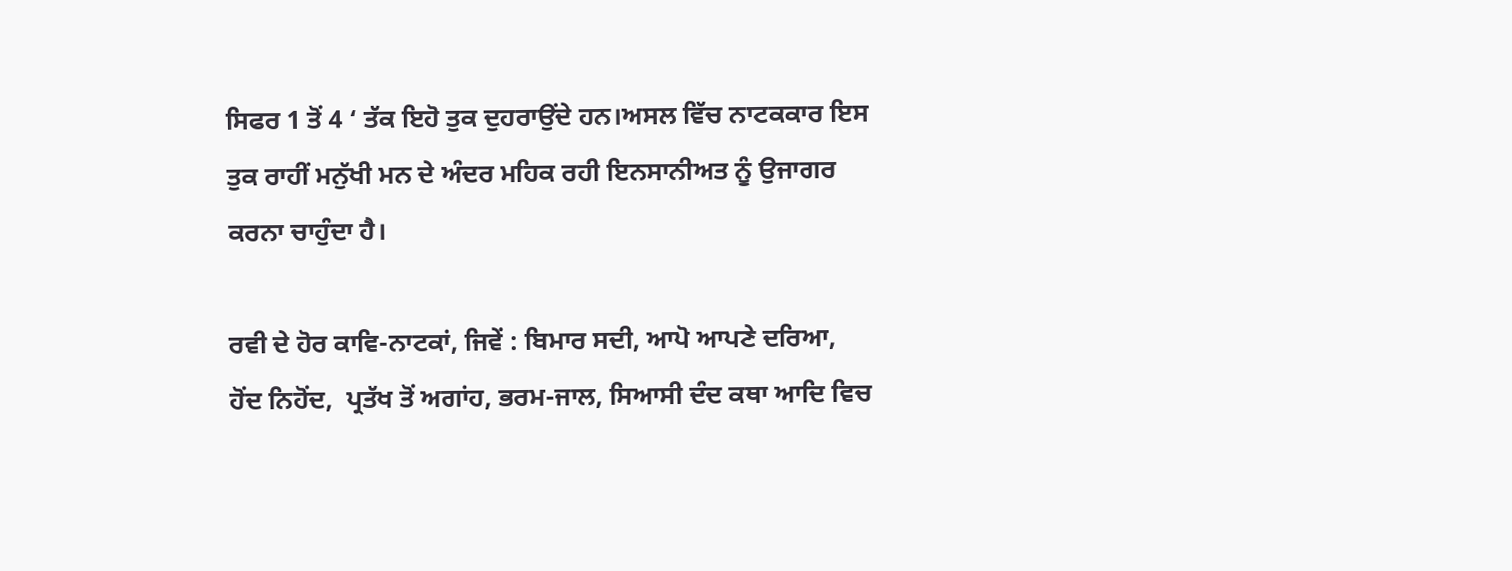ਸਿਫਰ 1 ਤੋਂ 4 ‘ ਤੱਕ ਇਹੋ ਤੁਕ ਦੁਹਰਾਉਂਦੇ ਹਨ।ਅਸਲ ਵਿੱਚ ਨਾਟਕਕਾਰ ਇਸ ਤੁਕ ਰਾਹੀਂ ਮਨੁੱਖੀ ਮਨ ਦੇ ਅੰਦਰ ਮਹਿਕ ਰਹੀ ਇਨਸਾਨੀਅਤ ਨੂੰ ਉਜਾਗਰ ਕਰਨਾ ਚਾਹੁੰਦਾ ਹੈ।

ਰਵੀ ਦੇ ਹੋਰ ਕਾਵਿ-ਨਾਟਕਾਂ, ਜਿਵੇਂ : ਬਿਮਾਰ ਸਦੀ, ਆਪੋ ਆਪਣੇ ਦਰਿਆ,  ਹੋਂਦ ਨਿਹੋਂਦ,  ਪ੍ਰਤੱਖ ਤੋਂ ਅਗਾਂਹ, ਭਰਮ-ਜਾਲ, ਸਿਆਸੀ ਦੰਦ ਕਥਾ ਆਦਿ ਵਿਚ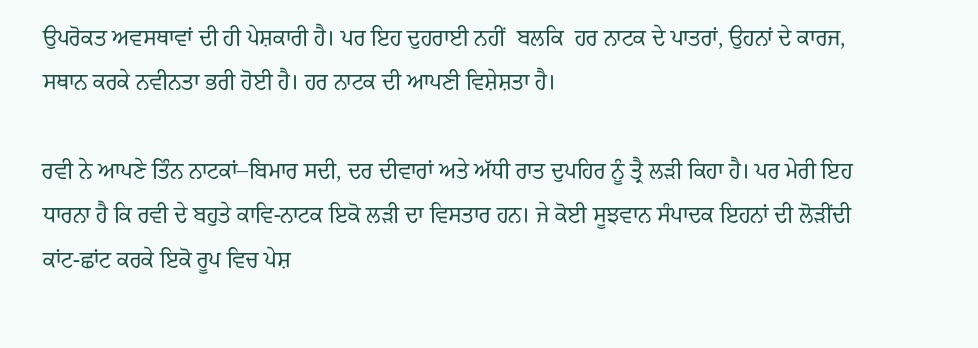ਉਪਰੋਕਤ ਅਵਸਥਾਵਾਂ ਦੀ ਹੀ ਪੇਸ਼ਕਾਰੀ ਹੈ। ਪਰ ਇਹ ਦੁਹਰਾਈ ਨਹੀਂ  ਬਲਕਿ  ਹਰ ਨਾਟਕ ਦੇ ਪਾਤਰਾਂ, ਉਹਨਾਂ ਦੇ ਕਾਰਜ, ਸਥਾਨ ਕਰਕੇ ਨਵੀਨਤਾ ਭਰੀ ਹੋਈ ਹੈ। ਹਰ ਨਾਟਕ ਦੀ ਆਪਣੀ ਵਿਸ਼ੇਸ਼ਤਾ ਹੈ।

ਰਵੀ ਨੇ ਆਪਣੇ ਤਿੰਨ ਨਾਟਕਾਂ–ਬਿਮਾਰ ਸਦੀ, ਦਰ ਦੀਵਾਰਾਂ ਅਤੇ ਅੱਧੀ ਰਾਤ ਦੁਪਹਿਰ ਨੂੰ ਤ੍ਰੈ ਲੜੀ ਕਿਹਾ ਹੈ। ਪਰ ਮੇਰੀ ਇਹ ਧਾਰਨਾ ਹੈ ਕਿ ਰਵੀ ਦੇ ਬਹੁਤੇ ਕਾਵਿ-ਨਾਟਕ ਇਕੋ ਲੜੀ ਦਾ ਵਿਸਤਾਰ ਹਨ। ਜੇ ਕੋਈ ਸੂਝਵਾਨ ਸੰਪਾਦਕ ਇਹਨਾਂ ਦੀ ਲੋੜੀਂਦੀ ਕਾਂਟ-ਛਾਂਟ ਕਰਕੇ ਇਕੋ ਰੂਪ ਵਿਚ ਪੇਸ਼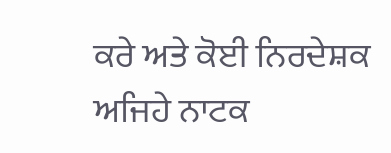ਕਰੇ ਅਤੇ ਕੋਈ ਨਿਰਦੇਸ਼ਕ ਅਜਿਹੇ ਨਾਟਕ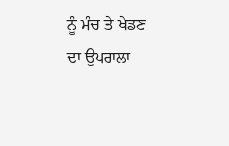ਨੂੰ ਮੰਚ ਤੇ ਖੇਡਣ ਦਾ ਉਪਰਾਲਾ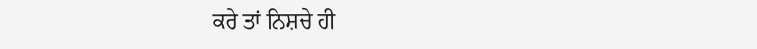ਕਰੇ ਤਾਂ ਨਿਸ਼ਚੇ ਹੀ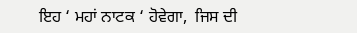ਇਹ ‘ ਮਹਾਂ ਨਾਟਕ ‘ ਹੋਵੇਗਾ,  ਜਿਸ ਦੀ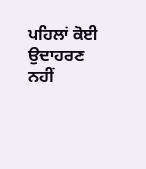ਪਹਿਲਾਂ ਕੋਈ ਉਦਾਹਰਣ ਨਹੀਂ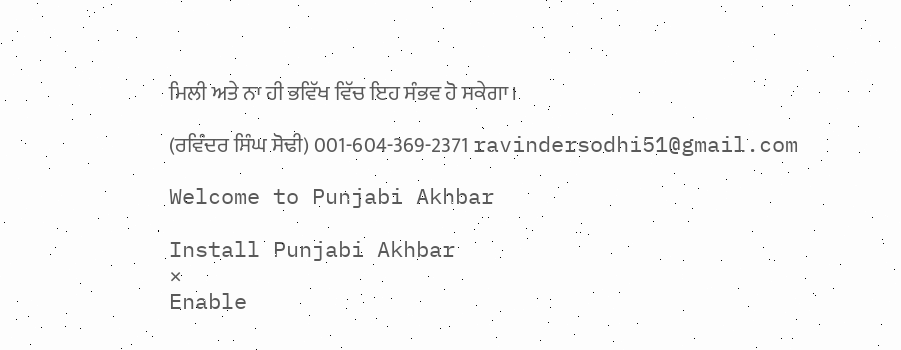ਮਿਲੀ ਅਤੇ ਨਾ ਹੀ ਭਵਿੱਖ ਵਿੱਚ ਇਹ ਸੰਭਵ ਹੋ ਸਕੇਗਾ।

(ਰਵਿੰਦਰ ਸਿੰਘ ਸੋਢੀ) 001-604-369-2371 ravindersodhi51@gmail.com

Welcome to Punjabi Akhbar

Install Punjabi Akhbar
×
Enable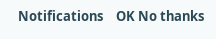Notifications    OK No thanks